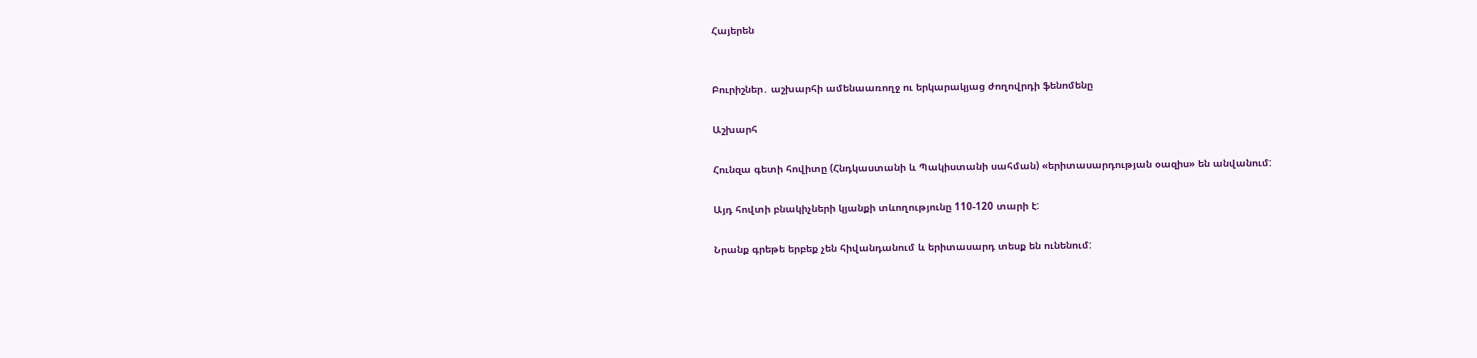Հայերեն


Բուրիշներ․ աշխարհի ամենաառողջ ու երկարակյաց ժողովրդի ֆենոմենը

Աշխարհ

Հունզա գետի հովիտը (Հնդկաստանի և Պակիստանի սահման) «երիտասարդության օազիս» են անվանում:

Այդ հովտի բնակիչների կյանքի տևողությունը 110-120 տարի է:

Նրանք գրեթե երբեք չեն հիվանդանում և երիտասարդ տեսք են ունենում: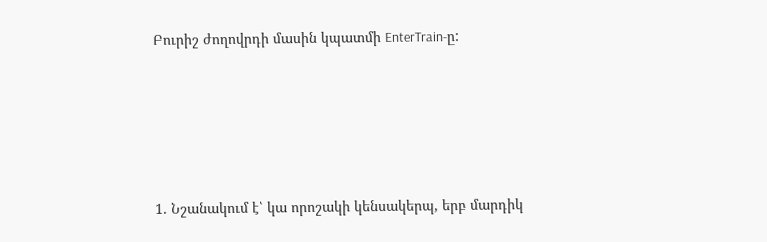Բուրիշ ժողովրդի մասին կպատմի EnterTrain-ը:





1. Նշանակում է՝ կա որոշակի կենսակերպ, երբ մարդիկ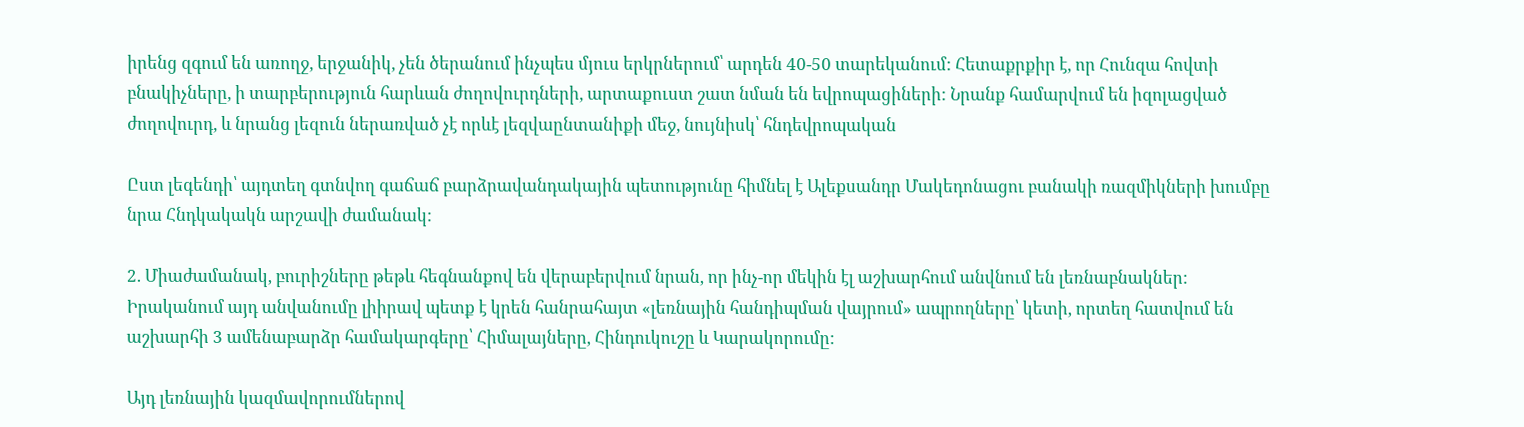իրենց զգում են առողջ, երջանիկ, չեն ծերանում ինչպես մյուս երկրներում՝ արդեն 40-50 տարեկանում: Հետաքրքիր է, որ Հունզա հովտի բնակիչները, ի տարբերություն հարևան ժողովուրդների, արտաքուստ շատ նման են եվրոպացիների: Նրանք համարվում են իզոլացված ժողովուրդ, և նրանց լեզուն ներառված չէ որևէ լեզվաընտանիքի մեջ, նույնիսկ՝ հնդեվրոպական

Ըստ լեգենդի՝ այդտեղ գտնվող գաճաճ բարձրավանդակային պետությունը հիմնել է Ալեքսանդր Մակեդոնացու բանակի ռազմիկների խումբը նրա Հնդկակակն արշավի ժամանակ:

2. Միաժամանակ, բուրիշները թեթև հեգնանքով են վերաբերվում նրան, որ ինչ-որ մեկին էլ աշխարհում անվնում են լեռնաբնակներ: Իրականում այդ անվանումը լիիրավ պետք է կրեն հանրահայտ «լեռնային հանդիպման վայրում» ապրողները՝ կետի, որտեղ հատվում են աշխարհի 3 ամենաբարձր համակարգերը՝ Հիմալայները, Հինդուկուշը և Կարակորումը:

Այդ լեռնային կազմավորումներով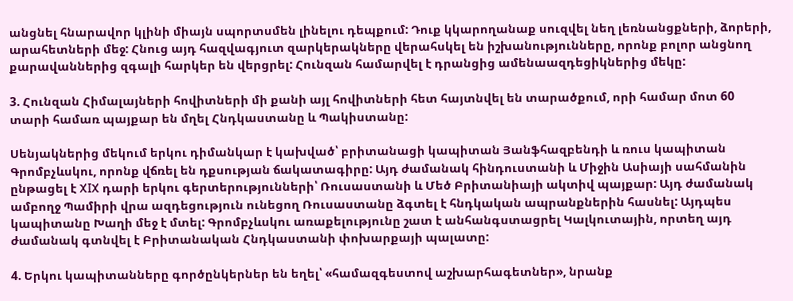անցնել հնարավոր կլինի միայն սպորտսմեն լինելու դեպքում: Դուք կկարողանաք սուզվել նեղ լեռնանցքների, ձորերի, արահետների մեջ: Հնուց այդ հազվագյուտ զարկերակները վերահսկել են իշխանությունները, որոնք բոլոր անցնող քարավաններից զգալի հարկեր են վերցրել: Հունզան համարվել է դրանցից ամենաազդեցիկներից մեկը:

3. Հունզան Հիմալայների հովիտների մի քանի այլ հովիտների հետ հայտնվել են տարածքում, որի համար մոտ 60 տարի համառ պայքար են մղել Հնդկաստանը և Պակիստանը:

Սենյակներից մեկում երկու դիմանկար է կախված՝ բրիտանացի կապիտան Յանֆհազբենդի և ռուս կապիտան Գրոմբչևսկու, որոնք վճռել են դքսության ճակատագիրը: Այդ ժամանակ հինդուստանի և Միջին Ասիայի սահմանին ընթացել է XIX դարի երկու գերտերությունների՝ Ռուսաստանի և Մեծ Բրիտանիայի ակտիվ պայքար: Այդ ժամանակ ամբողջ Պամիրի վրա ազդեցություն ունեցող Ռուսաստանը ձգտել է հնդկական ապրանքներին հասնել: Այդպես կապիտանը Խաղի մեջ է մտել: Գրոմբչևսկու առաքելությունը շատ է անհանգստացրել Կալկուտային, որտեղ այդ ժամանակ գտնվել է Բրիտանական Հնդկաստանի փոխարքայի պալատը:

4. Երկու կապիտանները գործընկերներ են եղել՝ «համազգեստով աշխարհագետներ», նրանք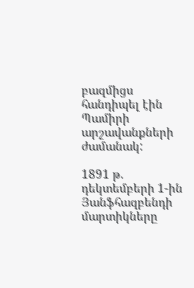բազմիցս հանդիպել էին Պամիրի արշավանքների ժամանակ:

1891 թ. դեկտեմբերի 1-ին Յանֆհազբենդի մարտիկները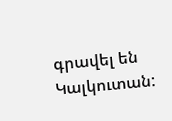գրավել են Կալկուտան: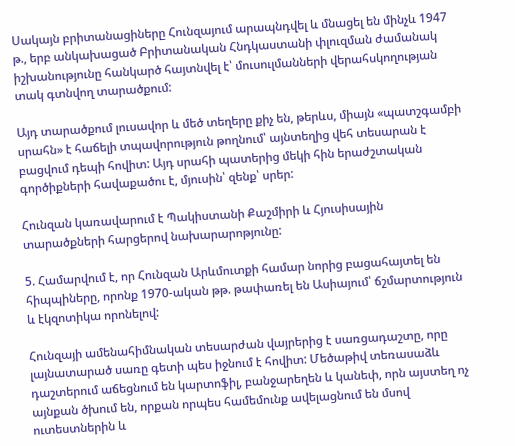Սակայն բրիտանացիները Հունզայում արապնդվել և մնացել են մինչև 1947 թ., երբ անկախացած Բրիտանական Հնդկաստանի փլուզման ժամանակ իշխանությունը հանկարծ հայտնվել է՝ մուսուլմանների վերահսկողության տակ գտնվող տարածքում:

Այդ տարածքում լուսավոր և մեծ տեղերը քիչ են, թերևս, միայն «պատշգամբի սրահն» է հաճելի տպավորություն թողնում՝ այնտեղից վեհ տեսարան է բացվում դեպի հովիտ: Այդ սրահի պատերից մեկի հին երաժշտական գործիքների հավաքածու է, մյուսին՝ զենք՝ սրեր:

Հունզան կառավարում է Պակիստանի Քաշմիրի և Հյուսիսային տարածքների հարցերով նախարարոթյունը:

5. Համարվում է, որ Հունզան Արևմուտքի համար նորից բացահայտել են հիպպիները, որոնք 1970-ական թթ. թափառել են Ասիայում՝ ճշմարտություն և էկզոտիկա որոնելով:

Հունզայի ամենահիմնական տեսարժան վայրերից է սառցադաշտը, որը լայնատարած սառը գետի պես իջնում է հովիտ: Մեծաթիվ տեռասաձև դաշտերում աճեցնում են կարտոֆիլ, բանջարեղեն և կանեփ, որն այստեղ ոչ այնքան ծխում են, որքան որպես համեմունք ավելացնում են մսով ուտեստներին և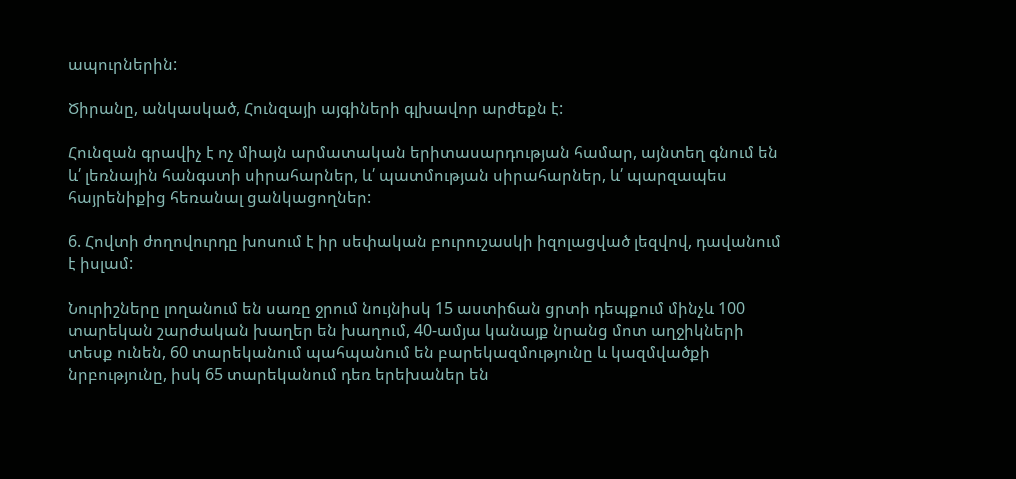ապուրներին:

Ծիրանը, անկասկած, Հունզայի այգիների գլխավոր արժեքն է:

Հունզան գրավիչ է ոչ միայն արմատական երիտասարդության համար, այնտեղ գնում են և՛ լեռնային հանգստի սիրահարներ, և՛ պատմության սիրահարներ, և՛ պարզապես հայրենիքից հեռանալ ցանկացողներ:

6. Հովտի ժողովուրդը խոսում է իր սեփական բուրուշասկի իզոլացված լեզվով, դավանում է իսլամ:

Նուրիշները լողանում են սառը ջրում նույնիսկ 15 աստիճան ցրտի դեպքում մինչև 100 տարեկան շարժական խաղեր են խաղում, 40-ամյա կանայք նրանց մոտ աղջիկների տեսք ունեն, 60 տարեկանում պահպանում են բարեկազմությունը և կազմվածքի նրբությունը, իսկ 65 տարեկանում դեռ երեխաներ են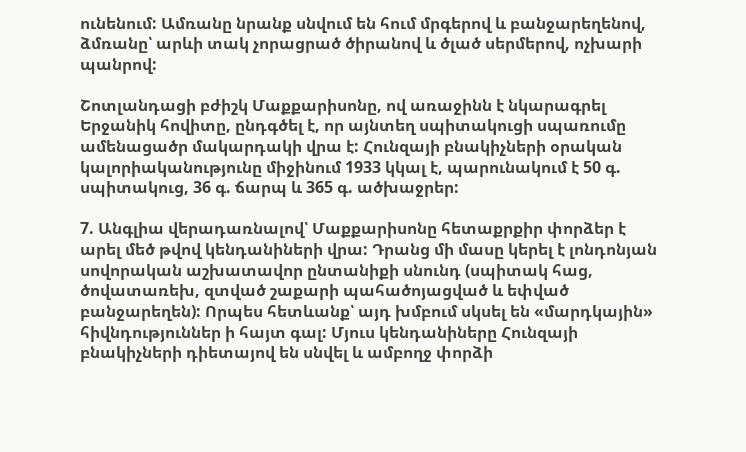ունենում: Ամռանը նրանք սնվում են հում մրգերով և բանջարեղենով, ձմռանը՝ արևի տակ չորացրած ծիրանով և ծլած սերմերով, ոչխարի պանրով:

Շոտլանդացի բժիշկ Մաքքարիսոնը, ով առաջինն է նկարագրել Երջանիկ հովիտը, ընդգծել է, որ այնտեղ սպիտակուցի սպառումը ամենացածր մակարդակի վրա է: Հունզայի բնակիչների օրական կալորիականությունը միջինում 1933 կկալ է, պարունակում է 50 գ. սպիտակուց, 36 գ. ճարպ և 365 գ. ածխաջրեր:

7. Անգլիա վերադառնալով՝ Մաքքարիսոնը հետաքրքիր փորձեր է արել մեծ թվով կենդանիների վրա: Դրանց մի մասը կերել է լոնդոնյան սովորական աշխատավոր ընտանիքի սնունդ (սպիտակ հաց, ծովատառեխ, զտված շաքարի պահածոյացված և եփված բանջարեղեն): Որպես հետևանք՝ այդ խմբում սկսել են «մարդկային» հիվնդություններ ի հայտ գալ: Մյուս կենդանիները Հունզայի բնակիչների դիետայով են սնվել և ամբողջ փորձի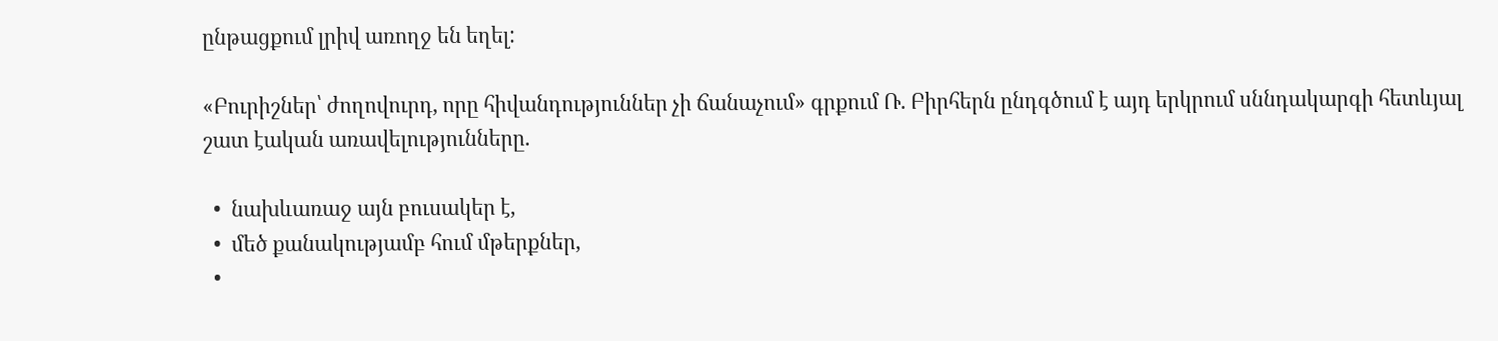ընթացքում լրիվ առողջ են եղել:

«Բուրիշներ՝ ժողովուրդ, որը հիվանդություններ չի ճանաչում» գրքում Ռ. Բիրհերն ընդգծում է այդ երկրում սննդակարգի հետևյալ շատ էական առավելությունները.

  •  նախևառաջ այն բուսակեր է,
  •  մեծ քանակությամբ հում մթերքներ,
  •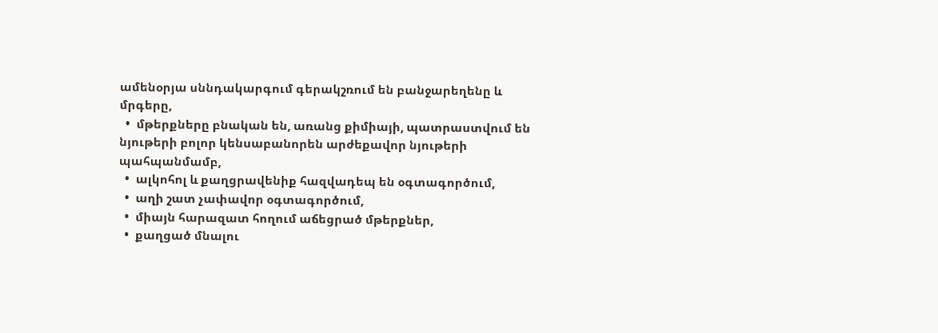ամենօրյա սննդակարգում գերակշռում են բանջարեղենը և մրգերը,
  •  մթերքները բնական են, առանց քիմիայի, պատրաստվում են նյութերի բոլոր կենսաբանորեն արժեքավոր նյութերի պահպանմամբ,
  •  ալկոհոլ և քաղցրավենիք հազվադեպ են օգտագործում,
  •  աղի շատ չափավոր օգտագործում,
  •  միայն հարազատ հողում աճեցրած մթերքներ,
  •  քաղցած մնալու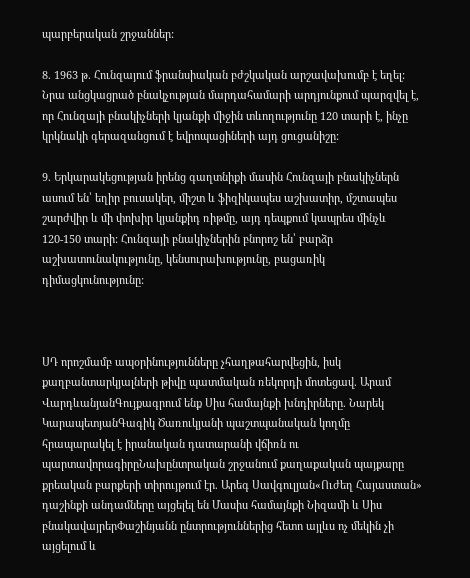պարբերական շրջաններ:

8. 1963 թ. Հունզայում ֆրանսիական բժշկական արշավախումբ է եղել: Նրա անցկացրած բնակչության մարդահամարի արդյունքում պարզվել է, որ Հունզայի բնակիչների կյանքի միջին տևողությունը 120 տարի է, ինչը կրկնակի գերազանցում է եվրոպացիների այդ ցուցանիշը:

9. Երկարակեցության իրենց գաղտնիքի մասին Հունզայի բնակիչներն ասում են՝ եղիր բուսակեր, միշտ և ֆիզիկապես աշխատիր, մշտապես շարժվիր և մի փոխիր կյանքիդ ռիթմը, այդ դեպքում կապրես մինչև 120-150 տարի: Հունզայի բնակիչներին բնորոշ են՝ բարձր աշխատունակությունը, կենսուրախությունը, բացառիկ դիմացկունությունը:



ՍԴ որոշմամբ ապօրինությունները չհաղթահարվեցին, իսկ քաղբանտարկյալների թիվը պատմական ռեկորդի մոտեցավ. Արամ ՎարդևանյանԳույքագրում ենք Սիս համայնքի խնդիրները. Նարեկ ԿարապետյանԳագիկ Ծառուկյանի պաշտպանական կողմը հրապարակել է իրանական դատարանի վճիռն ու պարտավորագիրըՆախընտրական շրջանում քաղաքական պայքարը քրեական բարքերի տիրույթում էր. Արեգ Սավգուլյան«Ուժեղ Հայաստան» դաշինքի անդամները այցելել են Մասիս համայնքի Նիզամի և Սիս բնակավայրերՓաշինյանն ընտրություններից հետո այլևս ոչ մեկին չի այցելում և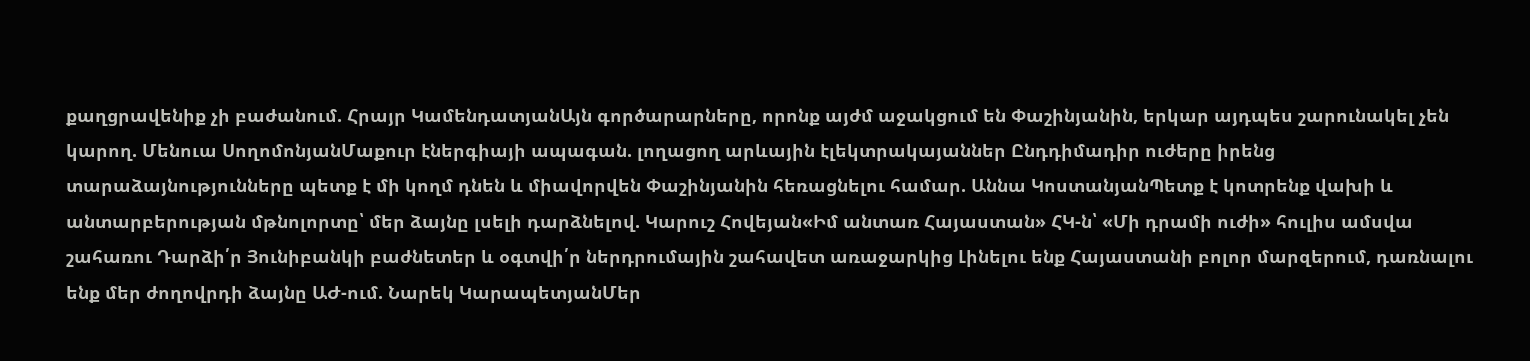քաղցրավենիք չի բաժանում. Հրայր ԿամենդատյանԱյն գործարարները, որոնք այժմ աջակցում են Փաշինյանին, երկար այդպես շարունակել չեն կարող. Մենուա ՍողոմոնյանՄաքուր էներգիայի ապագան. լողացող արևային էլեկտրակայաններ Ընդդիմադիր ուժերը իրենց տարաձայնությունները պետք է մի կողմ դնեն և միավորվեն Փաշինյանին հեռացնելու համար. Աննա ԿոստանյանՊետք է կոտրենք վախի և անտարբերության մթնոլորտը՝ մեր ձայնը լսելի դարձնելով. Կարուշ Հովեյան«Իմ անտառ Հայաստան» ՀԿ-ն՝ «Մի դրամի ուժի» հուլիս ամսվա շահառու Դարձի՛ր Յունիբանկի բաժնետեր և օգտվի՛ր ներդրումային շահավետ առաջարկից Լինելու ենք Հայաստանի բոլոր մարզերում, դառնալու ենք մեր ժողովրդի ձայնը ԱԺ-ում. Նարեկ ԿարապետյանՄեր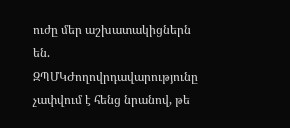ուժը մեր աշխատակիցներն են. ԶՊՄԿԺողովրդավարությունը չափվում է հենց նրանով, թե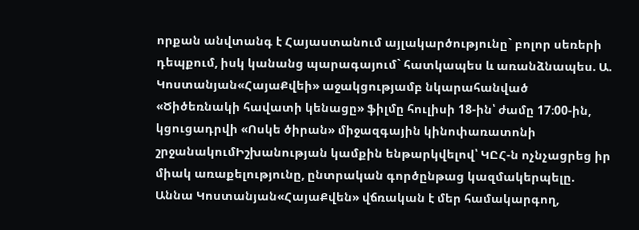որքան անվտանգ է Հայաստանում այլակարծությունը` բոլոր սեռերի դեպքում, իսկ կանանց պարագայում` հատկապես և առանձնապես. Ա. Կոստանյան«ՀայաՔվեի» աջակցությամբ նկարահանված «Ծիծեռնակի հավատի կենացը» ֆիլմը հուլիսի 18-ին՝ ժամը 17։00-ին, կցուցադրվի «Ոսկե ծիրան» միջազգային կինոփառատոնի շրջանակումԻշխանության կամքին ենթարկվելով՝ ԿԸՀ-ն ոչնչացրեց իր միակ առաքելությունը, ընտրական գործընթաց կազմակերպելը. Աննա Կոստանյան«ՀայաՔվեն» վճռական է մեր համակարգող,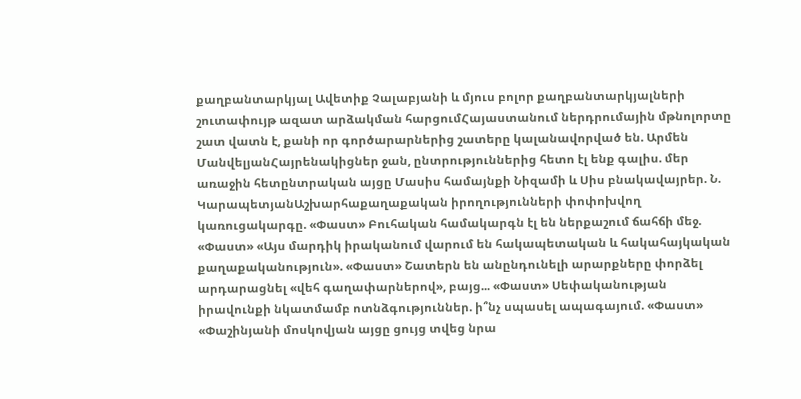քաղբանտարկյալ Ավետիք Չալաբյանի և մյուս բոլոր քաղբանտարկյալների շուտափույթ ազատ արձակման հարցումՀայաստանում ներդրումային մթնոլորտը շատ վատն է, քանի որ գործարարներից շատերը կալանավորված են. Արմեն ՄանվելյանՀայրենակիցներ ջան, ընտրություններից հետո էլ ենք գալիս. մեր առաջին հետընտրական այցը Մասիս համայնքի Նիզամի և Սիս բնակավայրեր. Ն. ԿարապետյանԱշխարհաքաղաքական իրողությունների փոփոխվող կառուցակարգը. «Փաստ» Բուհական համակարգն էլ են ներքաշում ճահճի մեջ. «Փաստ» «Այս մարդիկ իրականում վարում են հակապետական և հակահայկական քաղաքականություն». «Փաստ» Շատերն են անընդունելի արարքները փորձել արդարացնել «վեհ գաղափարներով», բայց... «Փաստ» Սեփականության իրավունքի նկատմամբ ոտնձգություններ. ի՞նչ սպասել ապագայում. «Փաստ» «Փաշինյանի մոսկովյան այցը ցույց տվեց նրա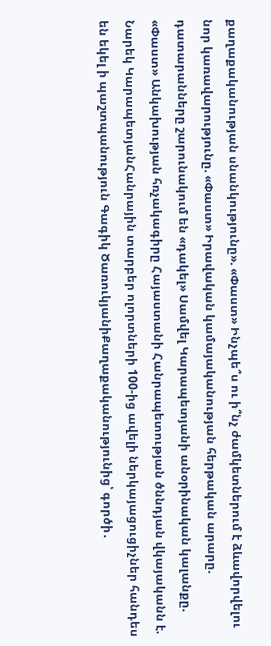քաղաքականության սնանկությունը». «Փաստ» Ինչպե՞ս ու ի՞նչ ժամկետներում է ձևավորվելու նոր կառավարությունը. «Փաստ» Իրավական կամայականության հերթական արարը. դատարանները շարունակում են «դակել» Սամվել Կարապետյանի անօրինական կալանքը. «Փաստ» Անկախության հռչակագիրը Հայաստանի Հանրապետության ծննդյան վկայականն է. Նարեկ ԿարապետյանՀանրային տարբեր ոլորտների 100-ից ավելի ներկայացուցիչներ հանդես են եկել ի պաշտպանություն Գագիկ ԾառուկյանիՔաղաքականությունից՝ գործի․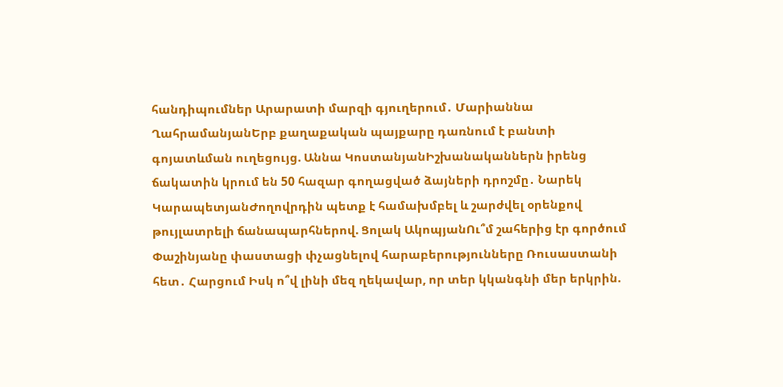հանդիպումներ Արարատի մարզի գյուղերում․ Մարիաննա ՂահրամանյանԵրբ քաղաքական պայքարը դառնում է բանտի գոյատևման ուղեցույց. Աննա ԿոստանյանԻշխանականներն իրենց ճակատին կրում են 50 հազար գողացված ձայների դրոշմը․ Նարեկ ԿարապետյանԺողովրդին պետք է համախմբել և շարժվել օրենքով թույլատրելի ճանապարհներով. Ցոլակ ԱկոպյանՈւ՞մ շահերից էր գործում Փաշինյանը փաստացի փչացնելով հարաբերությունները Ռուսաստանի հետ․ Հարցում Իսկ ո՞վ լինի մեզ ղեկավար, որ տեր կկանգնի մեր երկրին.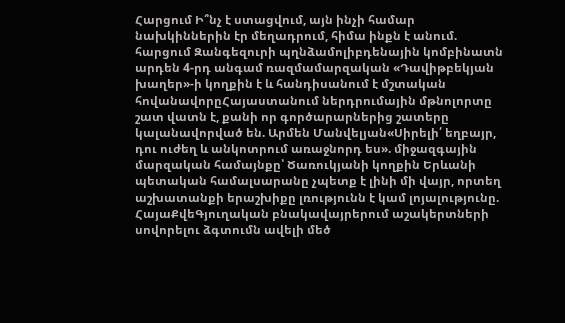Հարցում Ի՞նչ է ստացվում, այն ինչի համար նախկիններին էր մեղադրում, հիմա ինքն է անում. հարցում Զանգեզուրի պղնձամոլիբդենային կոմբինատն արդեն 4-րդ անգամ ռազմամարզական «Դավիթբեկյան խաղեր»-ի կողքին է և հանդիսանում է մշտական հովանավորըՀայաստանում ներդրումային մթնոլորտը շատ վատն է, քանի որ գործարարներից շատերը կալանավորված են. Արմեն Մանվելյան«Սիրելի՛ եղբայր, դու ուժեղ և անկոտրում առաջնորդ ես». միջազգային մարզական համայնքը՝ Ծառուկյանի կողքին Երևանի պետական համալսարանը չպետք է լինի մի վայր, որտեղ աշխատանքի երաշխիքը լռությունն է կամ լոյալությունը. ՀայաՔվեԳյուղական բնակավայրերում աշակերտների սովորելու ձգտումն ավելի մեծ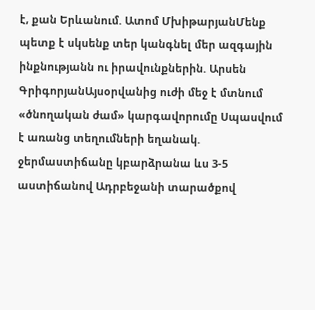է, քան Երևանում. Ատոմ ՄխիթարյանՄենք պետք է սկսենք տեր կանգնել մեր ազգային ինքնությանն ու իրավունքներին. Արսեն ԳրիգորյանԱյսօրվանից ուժի մեջ է մտնում «ծնողական ժամ» կարգավորումը Սպասվում է առանց տեղումների եղանակ. ջերմաստիճանը կբարձրանա ևս 3-5 աստիճանով Ադրբեջանի տարածքով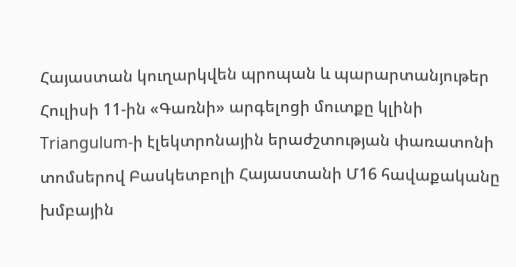Հայաստան կուղարկվեն պրոպան և պարարտանյութեր Հուլիսի 11-ին «Գառնի» արգելոցի մուտքը կլինի Triangulum-ի էլեկտրոնային երաժշտության փառատոնի տոմսերով Բասկետբոլի Հայաստանի Մ16 հավաքականը խմբային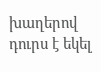խաղերով դուրս է եկել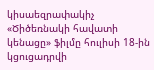կիսաեզրափակիչ «Ծիծեռնակի հավատի կենացը» ֆիլմը հուլիսի 18-ին կցուցադրվի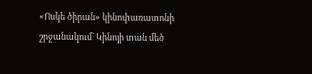«Ոսկե ծիրան» կինոփառատոնի շրջանակում` Կինոյի տան մեծ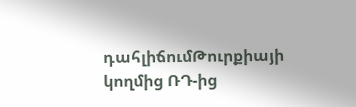դահլիճումԹուրքիայի կողմից ՌԴ-ից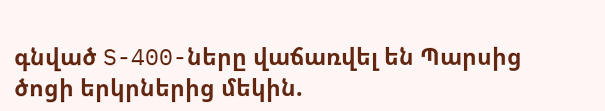գնված S-400-ները վաճառվել են Պարսից ծոցի երկրներից մեկին.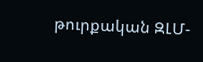թուրքական ԶԼՄ-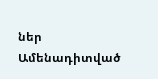ներ
Ամենադիտված